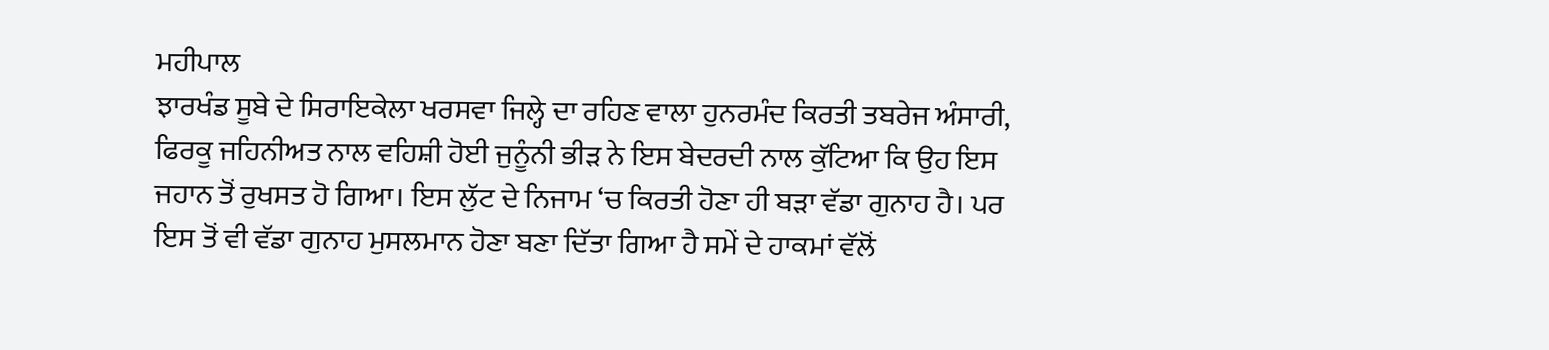ਮਹੀਪਾਲ
ਝਾਰਖੰਡ ਸੂਬੇ ਦੇ ਸਿਰਾਇਕੇਲਾ ਖਰਸਵਾ ਜਿਲ੍ਹੇ ਦਾ ਰਹਿਣ ਵਾਲਾ ਹੁਨਰਮੰਦ ਕਿਰਤੀ ਤਬਰੇਜ ਅੰਸਾਰੀ, ਫਿਰਕੂ ਜਹਿਨੀਅਤ ਨਾਲ ਵਹਿਸ਼ੀ ਹੋਈ ਜੁਨੂੰਨੀ ਭੀੜ ਨੇ ਇਸ ਬੇਦਰਦੀ ਨਾਲ ਕੁੱਟਿਆ ਕਿ ਉਹ ਇਸ ਜਹਾਨ ਤੋਂ ਰੁਖਸਤ ਹੋ ਗਿਆ। ਇਸ ਲੁੱਟ ਦੇ ਨਿਜਾਮ ‘ਚ ਕਿਰਤੀ ਹੋਣਾ ਹੀ ਬੜਾ ਵੱਡਾ ਗੁਨਾਹ ਹੈ। ਪਰ ਇਸ ਤੋਂ ਵੀ ਵੱਡਾ ਗੁਨਾਹ ਮੁਸਲਮਾਨ ਹੋਣਾ ਬਣਾ ਦਿੱਤਾ ਗਿਆ ਹੈ ਸਮੇਂ ਦੇ ਹਾਕਮਾਂ ਵੱਲੋਂ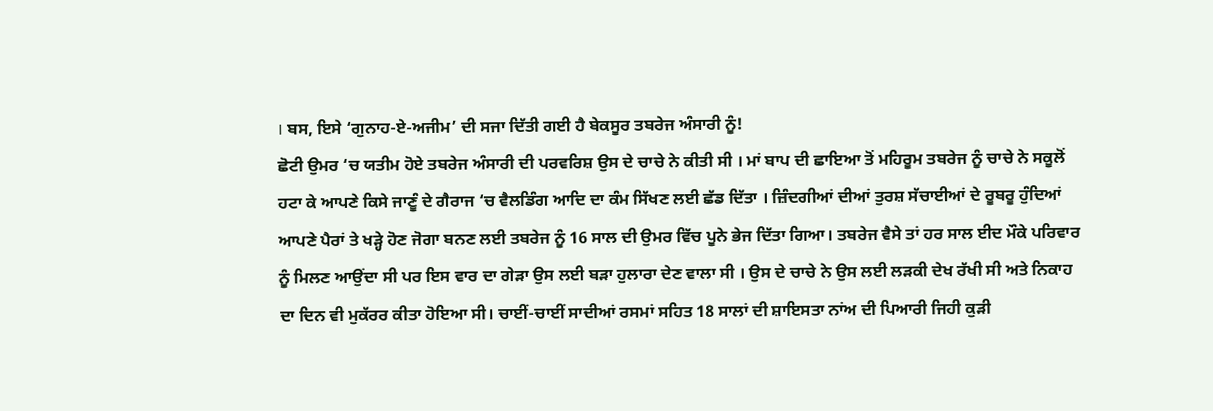। ਬਸ, ਇਸੇ ‘ਗੁਨਾਹ-ਏ-ਅਜੀਮ’ ਦੀ ਸਜਾ ਦਿੱਤੀ ਗਈ ਹੈ ਬੇਕਸੂਰ ਤਬਰੇਜ ਅੰਸਾਰੀ ਨੂੰ!
ਛੋਟੀ ਉਮਰ ‘ਚ ਯਤੀਮ ਹੋਏ ਤਬਰੇਜ ਅੰਸਾਰੀ ਦੀ ਪਰਵਰਿਸ਼ ਉਸ ਦੇ ਚਾਚੇ ਨੇ ਕੀਤੀ ਸੀ । ਮਾਂ ਬਾਪ ਦੀ ਛਾਇਆ ਤੋਂ ਮਹਿਰੂਮ ਤਬਰੇਜ ਨੂੰ ਚਾਚੇ ਨੇ ਸਕੂਲੋਂ ਹਟਾ ਕੇ ਆਪਣੇ ਕਿਸੇ ਜਾਣੂੰ ਦੇ ਗੈਰਾਜ ‘ਚ ਵੈਲਡਿੰਗ ਆਦਿ ਦਾ ਕੰਮ ਸਿੱਖਣ ਲਈ ਛੱਡ ਦਿੱਤਾ । ਜ਼ਿੰਦਗੀਆਂ ਦੀਆਂ ਤੁਰਸ਼ ਸੱਚਾਈਆਂ ਦੇ ਰੂਬਰੂ ਹੁੰਦਿਆਂ ਆਪਣੇ ਪੈਰਾਂ ਤੇ ਖੜ੍ਹੇ ਹੋਣ ਜੋਗਾ ਬਨਣ ਲਈ ਤਬਰੇਜ ਨੂੰ 16 ਸਾਲ ਦੀ ਉਮਰ ਵਿੱਚ ਪੂਨੇ ਭੇਜ ਦਿੱਤਾ ਗਿਆ। ਤਬਰੇਜ ਵੈਸੇ ਤਾਂ ਹਰ ਸਾਲ ਈਦ ਮੌਕੇ ਪਰਿਵਾਰ ਨੂੰ ਮਿਲਣ ਆਉਂਦਾ ਸੀ ਪਰ ਇਸ ਵਾਰ ਦਾ ਗੇੜਾ ਉਸ ਲਈ ਬੜਾ ਹੁਲਾਰਾ ਦੇਣ ਵਾਲਾ ਸੀ । ਉਸ ਦੇ ਚਾਚੇ ਨੇ ਉਸ ਲਈ ਲੜਕੀ ਦੇਖ ਰੱਖੀ ਸੀ ਅਤੇ ਨਿਕਾਹ ਦਾ ਦਿਨ ਵੀ ਮੁਕੱਰਰ ਕੀਤਾ ਹੋਇਆ ਸੀ। ਚਾਈਂ-ਚਾਈਂ ਸਾਦੀਆਂ ਰਸਮਾਂ ਸਹਿਤ 18 ਸਾਲਾਂ ਦੀ ਸ਼ਾਇਸਤਾ ਨਾਂਅ ਦੀ ਪਿਆਰੀ ਜਿਹੀ ਕੁੜੀ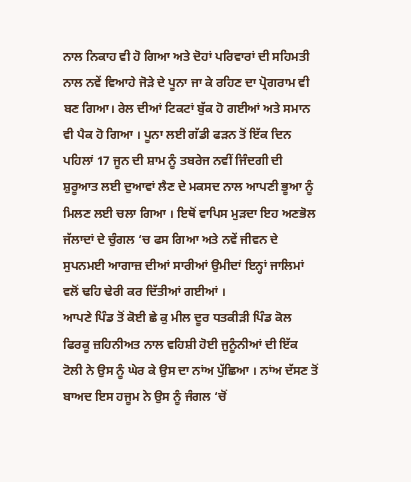ਨਾਲ ਨਿਕਾਹ ਵੀ ਹੋ ਗਿਆ ਅਤੇ ਦੋਹਾਂ ਪਰਿਵਾਰਾਂ ਦੀ ਸਹਿਮਤੀ ਨਾਲ ਨਵੇਂ ਵਿਆਹੇ ਜੋੜੇ ਦੇ ਪੂਨਾ ਜਾ ਕੇ ਰਹਿਣ ਦਾ ਪ੍ਰੋਗਰਾਮ ਵੀ ਬਣ ਗਿਆ। ਰੇਲ ਦੀਆਂ ਟਿਕਟਾਂ ਬੁੱਕ ਹੋ ਗਈਆਂ ਅਤੇ ਸਮਾਨ ਵੀ ਪੈਕ ਹੋ ਗਿਆ । ਪੂਨਾ ਲਈ ਗੱਡੀ ਫੜਨ ਤੋਂ ਇੱਕ ਦਿਨ ਪਹਿਲਾਂ 17 ਜੂਨ ਦੀ ਸ਼ਾਮ ਨੂੰ ਤਬਰੇਜ ਨਵੀਂ ਜਿੰਦਗੀ ਦੀ ਸ਼ੁਰੂਆਤ ਲਈ ਦੁਆਵਾਂ ਲੈਣ ਦੇ ਮਕਸਦ ਨਾਲ ਆਪਣੀ ਭੂਆ ਨੂੰ ਮਿਲਣ ਲਈ ਚਲਾ ਗਿਆ । ਇਥੋਂ ਵਾਪਿਸ ਮੁੜਦਾ ਇਹ ਅਣਭੋਲ ਜੱਲਾਦਾਂ ਦੇ ਚੁੰਗਲ ‘ਚ ਫਸ ਗਿਆ ਅਤੇ ਨਵੇਂ ਜੀਵਨ ਦੇ ਸੁਪਨਮਈ ਆਗਾਜ਼ ਦੀਆਂ ਸਾਰੀਆਂ ਉਮੀਦਾਂ ਇਨ੍ਹਾਂ ਜਾਲਿਮਾਂ ਵਲੋਂ ਢਹਿ ਢੇਰੀ ਕਰ ਦਿੱਤੀਆਂ ਗਈਆਂ ।
ਆਪਣੇ ਪਿੰਡ ਤੋਂ ਕੋਈ ਛੇ ਕੁ ਮੀਲ ਦੂਰ ਧਤਕੀੜੀ ਪਿੰਡ ਕੋਲ ਫਿਰਕੂ ਜ਼ਹਿਨੀਅਤ ਨਾਲ ਵਹਿਸ਼ੀ ਹੋਈ ਜੁਨੂੰਨੀਆਂ ਦੀ ਇੱਕ ਟੋਲੀ ਨੇ ਉਸ ਨੂੰ ਘੇਰ ਕੇ ਉਸ ਦਾ ਨਾਂਅ ਪੁੱਛਿਆ । ਨਾਂਅ ਦੱਸਣ ਤੋਂ ਬਾਅਦ ਇਸ ਹਜੂਮ ਨੇ ਉਸ ਨੂੰ ਜੰਗਲ ‘ਚੋਂ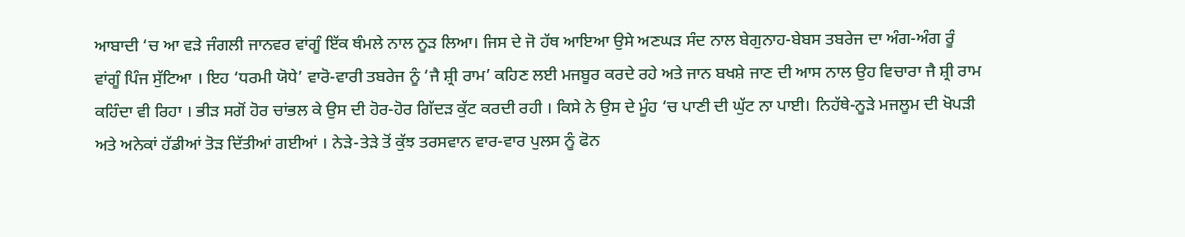ਆਬਾਦੀ ‘ਚ ਆ ਵੜੇ ਜੰਗਲੀ ਜਾਨਵਰ ਵਾਂਗੂੰ ਇੱਕ ਥੰਮਲੇ ਨਾਲ ਨੂੜ ਲਿਆ। ਜਿਸ ਦੇ ਜੋ ਹੱਥ ਆਇਆ ਉਸੇ ਅਣਘੜ ਸੰਦ ਨਾਲ ਬੇਗੁਨਾਹ-ਬੇਬਸ ਤਬਰੇਜ ਦਾ ਅੰਗ-ਅੰਗ ਰੂੰ ਵਾਂਗੂੰ ਪਿੰਜ ਸੁੱਟਿਆ । ਇਹ ‘ਧਰਮੀ ਯੋਧੇ’ ਵਾਰੋ-ਵਾਰੀ ਤਬਰੇਜ ਨੂੰ ‘ਜੈ ਸ਼੍ਰੀ ਰਾਮ’ ਕਹਿਣ ਲਈ ਮਜਬੂਰ ਕਰਦੇ ਰਹੇ ਅਤੇ ਜਾਨ ਬਖਸ਼ੇ ਜਾਣ ਦੀ ਆਸ ਨਾਲ ਉਹ ਵਿਚਾਰਾ ਜੈ ਸ਼੍ਰੀ ਰਾਮ ਕਹਿੰਦਾ ਵੀ ਰਿਹਾ । ਭੀੜ ਸਗੋਂ ਹੋਰ ਚਾਂਭਲ ਕੇ ਉਸ ਦੀ ਹੋਰ-ਹੋਰ ਗਿੱਦੜ ਕੁੱਟ ਕਰਦੀ ਰਹੀ । ਕਿਸੇ ਨੇ ਉਸ ਦੇ ਮੂੰਹ ‘ਚ ਪਾਣੀ ਦੀ ਘੁੱਟ ਨਾ ਪਾਈ। ਨਿਹੱਥੇ-ਨੂੜੇ ਮਜਲੂਮ ਦੀ ਖੋਪੜੀ ਅਤੇ ਅਨੇਕਾਂ ਹੱਡੀਆਂ ਤੋੜ ਦਿੱਤੀਆਂ ਗਈਆਂ । ਨੇੜੇ-ਤੇੜੇ ਤੋਂ ਕੁੱਝ ਤਰਸਵਾਨ ਵਾਰ-ਵਾਰ ਪੁਲਸ ਨੂੰ ਫੋਨ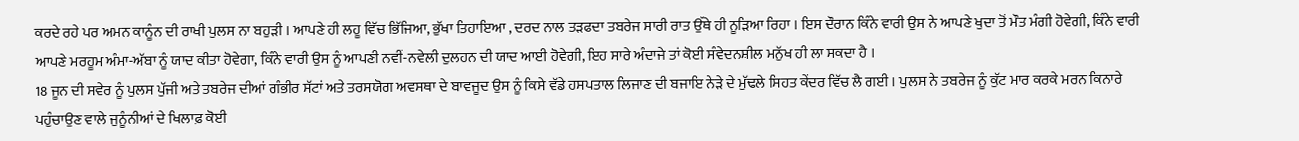ਕਰਦੇ ਰਹੇ ਪਰ ਅਮਨ ਕਾਨੂੰਨ ਦੀ ਰਾਖੀ ਪੁਲਸ ਨਾ ਬਹੁੜੀ । ਆਪਣੇ ਹੀ ਲਹੂ ਵਿੱਚ ਭਿੱਜਿਆ, ਭੁੱਖਾ ਤਿਹਾਇਆ , ਦਰਦ ਨਾਲ ਤੜਫਦਾ ਤਬਰੇਜ ਸਾਰੀ ਰਾਤ ਉੱਥੇ ਹੀ ਨੂੜਿਆ ਰਿਹਾ । ਇਸ ਦੌਰਾਨ ਕਿੰਨੇ ਵਾਰੀ ਉਸ ਨੇ ਆਪਣੇ ਖੁਦਾ ਤੋਂ ਮੌਤ ਮੰਗੀ ਹੋਵੇਗੀ, ਕਿੰਨੇ ਵਾਰੀ ਆਪਣੇ ਮਰਹੂਮ ਅੰਮਾ-ਅੱਬਾ ਨੂੰ ਯਾਦ ਕੀਤਾ ਹੋਵੇਗਾ, ਕਿੰਨੇ ਵਾਰੀ ਉਸ ਨੂੰ ਆਪਣੀ ਨਵੀਂ-ਨਵੇਲੀ ਦੁਲਹਨ ਦੀ ਯਾਦ ਆਈ ਹੋਵੇਗੀ, ਇਹ ਸਾਰੇ ਅੰਦਾਜੇ ਤਾਂ ਕੋਈ ਸੰਵੇਦਨਸ਼ੀਲ ਮਨੁੱਖ ਹੀ ਲਾ ਸਕਦਾ ਹੈ ।
18 ਜੂਨ ਦੀ ਸਵੇਰ ਨੂੰ ਪੁਲਸ ਪੁੱਜੀ ਅਤੇ ਤਬਰੇਜ ਦੀਆਂ ਗੰਭੀਰ ਸੱਟਾਂ ਅਤੇ ਤਰਸਯੋਗ ਅਵਸਥਾ ਦੇ ਬਾਵਜੂਦ ਉਸ ਨੂੰ ਕਿਸੇ ਵੱਡੇ ਹਸਪਤਾਲ ਲਿਜਾਣ ਦੀ ਬਜਾਇ ਨੇੜੇ ਦੇ ਮੁੱਢਲੇ ਸਿਹਤ ਕੇਂਦਰ ਵਿੱਚ ਲੈ ਗਈ । ਪੁਲਸ ਨੇ ਤਬਰੇਜ ਨੂੰ ਕੁੱਟ ਮਾਰ ਕਰਕੇ ਮਰਨ ਕਿਨਾਰੇ ਪਹੁੰਚਾਉਣ ਵਾਲੇ ਜੁਨੂੰਨੀਆਂ ਦੇ ਖਿਲਾਫ਼ ਕੋਈ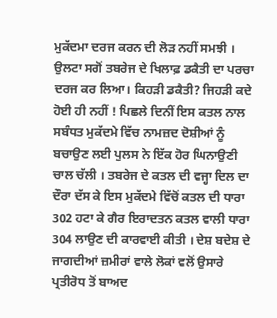ਮੁਕੱਦਮਾ ਦਰਜ ਕਰਨ ਦੀ ਲੋੜ ਨਹੀਂ ਸਮਝੀ । ਉਲਟਾ ਸਗੋਂ ਤਬਰੇਜ ਦੇ ਖਿਲਾਫ਼ ਡਕੈਤੀ ਦਾ ਪਰਚਾ ਦਰਜ ਕਰ ਲਿਆ। ਕਿਹੜੀ ਡਕੈਤੀ? ਜਿਹੜੀ ਕਦੇ ਹੋਈ ਹੀ ਨਹੀਂ ! ਪਿਛਲੇ ਦਿਨੀਂ ਇਸ ਕਤਲ ਨਾਲ ਸਬੰਧਤ ਮੁਕੱਦਮੇ ਵਿੱਚ ਨਾਮਜ਼ਦ ਦੋਸ਼ੀਆਂ ਨੂੰ ਬਚਾਉਣ ਲਈ ਪੁਲਸ ਨੇ ਇੱਕ ਹੋਰ ਘਿਨਾਉਣੀ ਚਾਲ ਚੱਲੀ । ਤਬਰੇਜ ਦੇ ਕਤਲ ਦੀ ਵਜ੍ਹਾ ਦਿਲ ਦਾ ਦੌਰਾ ਦੱਸ ਕੇ ਇਸ ਮੁਕੱਦਮੇ ਵਿੱਚੋਂ ਕਤਲ ਦੀ ਧਾਰਾ 302 ਹਟਾ ਕੇ ਗੈਰ ਇਰਾਦਤਨ ਕਤਲ ਵਾਲੀ ਧਾਰਾ 304 ਲਾਉਣ ਦੀ ਕਾਰਵਾਈ ਕੀਤੀ । ਦੇਸ਼ ਬਦੇਸ਼ ਦੇ ਜਾਗਦੀਆਂ ਜ਼ਮੀਰਾਂ ਵਾਲੇ ਲੋਕਾਂ ਵਲੋਂ ਉਸਾਰੇ ਪ੍ਰਤੀਰੋਧ ਤੋਂ ਬਾਅਦ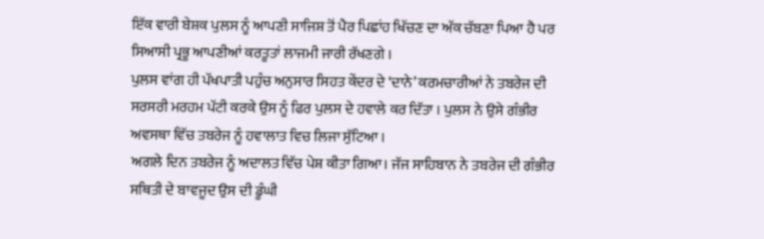ਇੱਕ ਵਾਰੀ ਬੇਸ਼ਕ ਪੁਲਸ ਨੂੰ ਆਪਣੀ ਸਾਜਿਸ਼ ਤੋਂ ਪੈਰ ਪਿਛਾਂਹ ਖਿੱਚਣ ਦਾ ਅੱਕ ਚੱਬਣਾ ਪਿਆ ਹੈ ਪਰ ਸਿਆਸੀ ਪ੍ਰਭੂ ਆਪਣੀਆਂ ਕਰਤੂਤਾਂ ਲਾਜਮੀ ਜਾਰੀ ਰੱਖਣਗੇ ।
ਪੁਲਸ ਵਾਂਗ ਹੀ ਪੱਖਪਾਤੀ ਪਹੁੰਚ ਅਨੁਸਾਰ ਸਿਹਤ ਕੇਂਦਰ ਦੇ ‘ਦਾਨੇ’ ਕਰਮਚਾਰੀਆਂ ਨੇ ਤਬਰੇਜ ਦੀ ਸਰਸਰੀ ਮਰਹਮ ਪੱਟੀ ਕਰਕੇ ਉਸ ਨੂੰ ਫਿਰ ਪੁਲਸ ਦੇ ਹਵਾਲੇ ਕਰ ਦਿੱਤਾ । ਪੁਲਸ ਨੇ ਉਸੇ ਗੰਭੀਰ ਅਵਸਥਾ ਵਿੱਚ ਤਬਰੇਜ ਨੂੰ ਹਵਾਲਾਤ ਵਿਚ ਲਿਜਾ ਸੁੱਟਿਆ ।
ਅਗਲੇ ਦਿਨ ਤਬਰੇਜ ਨੂੰ ਅਦਾਲਤ ਵਿੱਚ ਪੇਸ਼ ਕੀਤਾ ਗਿਆ। ਜੱਜ ਸਾਹਿਬਾਨ ਨੇ ਤਬਰੇਜ ਦੀ ਗੰਭੀਰ ਸਥਿਤੀ ਦੇ ਬਾਵਜੂਦ ਉਸ ਦੀ ਡੂੰਘੀ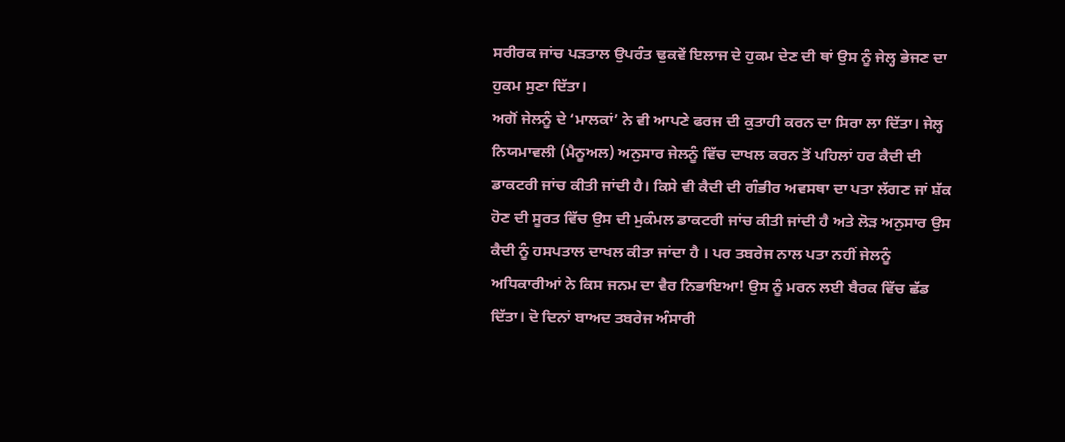ਸਰੀਰਕ ਜਾਂਚ ਪੜਤਾਲ ਉਪਰੰਤ ਢੁਕਵੇਂ ਇਲਾਜ ਦੇ ਹੁਕਮ ਦੇਣ ਦੀ ਥਾਂ ਉਸ ਨੂੰ ਜੇਲ੍ਹ ਭੇਜਣ ਦਾ ਹੁਕਮ ਸੁਣਾ ਦਿੱਤਾ।
ਅਗੋਂ ਜੇਲਨੂੰ ਦੇ ‘ਮਾਲਕਾਂ’ ਨੇ ਵੀ ਆਪਣੇ ਫਰਜ ਦੀ ਕੁਤਾਹੀ ਕਰਨ ਦਾ ਸਿਰਾ ਲਾ ਦਿੱਤਾ। ਜੇਲ੍ਹ ਨਿਯਮਾਵਲੀ (ਮੈਨੂਅਲ) ਅਨੁਸਾਰ ਜੇਲਨੂੰ ਵਿੱਚ ਦਾਖਲ ਕਰਨ ਤੋਂ ਪਹਿਲਾਂ ਹਰ ਕੈਦੀ ਦੀ ਡਾਕਟਰੀ ਜਾਂਚ ਕੀਤੀ ਜਾਂਦੀ ਹੈ। ਕਿਸੇ ਵੀ ਕੈਦੀ ਦੀ ਗੰਭੀਰ ਅਵਸਥਾ ਦਾ ਪਤਾ ਲੱਗਣ ਜਾਂ ਸ਼ੱਕ ਹੋਣ ਦੀ ਸੂਰਤ ਵਿੱਚ ਉਸ ਦੀ ਮੁਕੰਮਲ ਡਾਕਟਰੀ ਜਾਂਚ ਕੀਤੀ ਜਾਂਦੀ ਹੈ ਅਤੇ ਲੋੜ ਅਨੁਸਾਰ ਉਸ ਕੈਦੀ ਨੂੰ ਹਸਪਤਾਲ ਦਾਖਲ ਕੀਤਾ ਜਾਂਦਾ ਹੈ । ਪਰ ਤਬਰੇਜ ਨਾਲ ਪਤਾ ਨਹੀਂ ਜੇਲਨੂੰ ਅਧਿਕਾਰੀਆਂ ਨੇ ਕਿਸ ਜਨਮ ਦਾ ਵੈਰ ਨਿਭਾਇਆ! ਉਸ ਨੂੰ ਮਰਨ ਲਈ ਬੈਰਕ ਵਿੱਚ ਛੱਡ ਦਿੱਤਾ। ਦੋ ਦਿਨਾਂ ਬਾਅਦ ਤਬਰੇਜ ਅੰਸਾਰੀ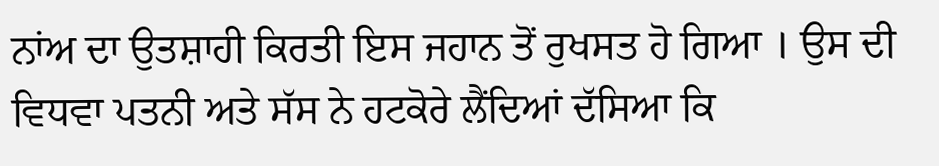ਨਾਂਅ ਦਾ ਉਤਸ਼ਾਹੀ ਕਿਰਤੀ ਇਸ ਜਹਾਨ ਤੋਂ ਰੁਖਸਤ ਹੋ ਗਿਆ । ਉਸ ਦੀ ਵਿਧਵਾ ਪਤਨੀ ਅਤੇ ਸੱਸ ਨੇ ਹਟਕੋਰੇ ਲੈਂਦਿਆਂ ਦੱਸਿਆ ਕਿ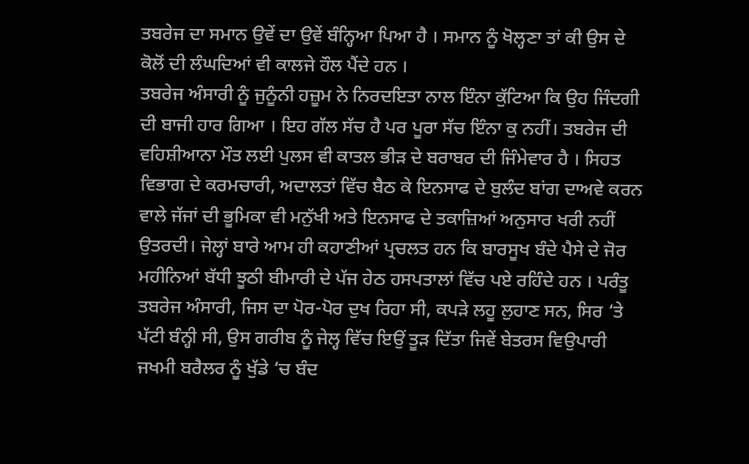ਤਬਰੇਜ ਦਾ ਸਮਾਨ ਉਵੇਂ ਦਾ ਉਵੇਂ ਬੰਨ੍ਹਿਆ ਪਿਆ ਹੈ । ਸਮਾਨ ਨੂੰ ਖੋਲ੍ਹਣਾ ਤਾਂ ਕੀ ਉਸ ਦੇ ਕੋਲੋਂ ਦੀ ਲੰਘਦਿਆਂ ਵੀ ਕਾਲਜੇ ਹੌਲ ਪੈਂਦੇ ਹਨ ।
ਤਬਰੇਜ ਅੰਸਾਰੀ ਨੂੰ ਜੁਨੂੰਨੀ ਹਜ਼ੂਮ ਨੇ ਨਿਰਦਇਤਾ ਨਾਲ ਇੰਨਾ ਕੁੱਟਿਆ ਕਿ ਉਹ ਜਿੰਦਗੀ ਦੀ ਬਾਜੀ ਹਾਰ ਗਿਆ । ਇਹ ਗੱਲ ਸੱਚ ਹੈ ਪਰ ਪੂਰਾ ਸੱਚ ਇੰਨਾ ਕੁ ਨਹੀਂ। ਤਬਰੇਜ ਦੀ ਵਹਿਸ਼ੀਆਨਾ ਮੌਤ ਲਈ ਪੁਲਸ ਵੀ ਕਾਤਲ ਭੀੜ ਦੇ ਬਰਾਬਰ ਦੀ ਜਿੰਮੇਵਾਰ ਹੈ । ਸਿਹਤ ਵਿਭਾਗ ਦੇ ਕਰਮਚਾਰੀ, ਅਦਾਲਤਾਂ ਵਿੱਚ ਬੈਠ ਕੇ ਇਨਸਾਫ ਦੇ ਬੁਲੰਦ ਬਾਂਗ ਦਾਅਵੇ ਕਰਨ ਵਾਲੇ ਜੱਜਾਂ ਦੀ ਭੂਮਿਕਾ ਵੀ ਮਨੁੱਖੀ ਅਤੇ ਇਨਸਾਫ ਦੇ ਤਕਾਜ਼ਿਆਂ ਅਨੁਸਾਰ ਖਰੀ ਨਹੀਂ ਉਤਰਦੀ। ਜੇਲ੍ਹਾਂ ਬਾਰੇ ਆਮ ਹੀ ਕਹਾਣੀਆਂ ਪ੍ਰਚਲਤ ਹਨ ਕਿ ਬਾਰਸੂਖ ਬੰਦੇ ਪੈਸੇ ਦੇ ਜੋਰ ਮਹੀਨਿਆਂ ਬੱਧੀ ਝੂਠੀ ਬੀਮਾਰੀ ਦੇ ਪੱਜ ਹੇਠ ਹਸਪਤਾਲਾਂ ਵਿੱਚ ਪਏ ਰਹਿੰਦੇ ਹਨ । ਪਰੰਤੂ ਤਬਰੇਜ ਅੰਸਾਰੀ, ਜਿਸ ਦਾ ਪੋਰ-ਪੋਰ ਦੁਖ ਰਿਹਾ ਸੀ, ਕਪੜੇ ਲਹੂ ਲੁਹਾਣ ਸਨ, ਸਿਰ ‘ਤੇ ਪੱਟੀ ਬੰਨ੍ਹੀ ਸੀ, ਉਸ ਗਰੀਬ ਨੂੰ ਜੇਲ੍ਹ ਵਿੱਚ ਇਉਂ ਤੂੜ ਦਿੱਤਾ ਜਿਵੇਂ ਬੇਤਰਸ ਵਿਉਪਾਰੀ ਜਖਮੀ ਬਰੈਲਰ ਨੂੰ ਖੁੱਡੇ ‘ਚ ਬੰਦ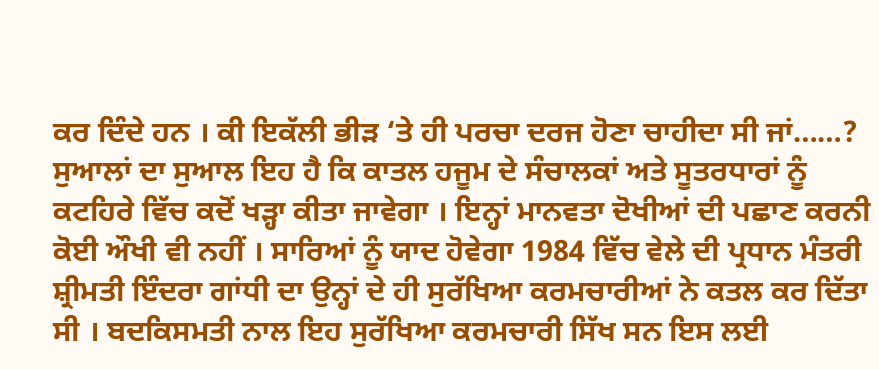ਕਰ ਦਿੰਦੇ ਹਨ । ਕੀ ਇਕੱਲੀ ਭੀੜ ‘ਤੇ ਹੀ ਪਰਚਾ ਦਰਜ ਹੋਣਾ ਚਾਹੀਦਾ ਸੀ ਜਾਂ……?
ਸੁਆਲਾਂ ਦਾ ਸੁਆਲ ਇਹ ਹੈ ਕਿ ਕਾਤਲ ਹਜੂਮ ਦੇ ਸੰਚਾਲਕਾਂ ਅਤੇ ਸੂਤਰਧਾਰਾਂ ਨੂੰ ਕਟਹਿਰੇ ਵਿੱਚ ਕਦੋਂ ਖੜ੍ਹਾ ਕੀਤਾ ਜਾਵੇਗਾ । ਇਨ੍ਹਾਂ ਮਾਨਵਤਾ ਦੋਖੀਆਂ ਦੀ ਪਛਾਣ ਕਰਨੀ ਕੋਈ ਔਖੀ ਵੀ ਨਹੀਂ । ਸਾਰਿਆਂ ਨੂੰ ਯਾਦ ਹੋਵੇਗਾ 1984 ਵਿੱਚ ਵੇਲੇ ਦੀ ਪ੍ਰਧਾਨ ਮੰਤਰੀ ਸ਼੍ਰੀਮਤੀ ਇੰਦਰਾ ਗਾਂਧੀ ਦਾ ਉਨ੍ਹਾਂ ਦੇ ਹੀ ਸੁਰੱਖਿਆ ਕਰਮਚਾਰੀਆਂ ਨੇ ਕਤਲ ਕਰ ਦਿੱਤਾ ਸੀ । ਬਦਕਿਸਮਤੀ ਨਾਲ ਇਹ ਸੁਰੱਖਿਆ ਕਰਮਚਾਰੀ ਸਿੱਖ ਸਨ ਇਸ ਲਈ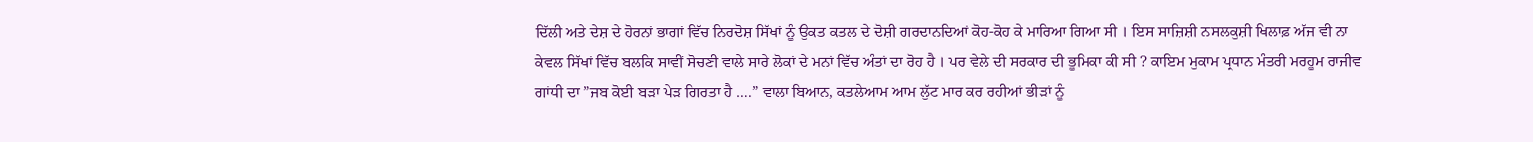ਦਿੱਲੀ ਅਤੇ ਦੇਸ਼ ਦੇ ਹੋਰਨਾਂ ਭਾਗਾਂ ਵਿੱਚ ਨਿਰਦੋਸ਼ ਸਿੱਖਾਂ ਨੂੰ ਉਕਤ ਕਤਲ ਦੇ ਦੋਸ਼ੀ ਗਰਦਾਨਦਿਆਂ ਕੋਹ-ਕੋਹ ਕੇ ਮਾਰਿਆ ਗਿਆ ਸੀ । ਇਸ ਸਾਜ਼ਿਸ਼ੀ ਨਸਲਕੁਸ਼ੀ ਖਿਲਾਫ਼ ਅੱਜ ਵੀ ਨਾ ਕੇਵਲ ਸਿੱਖਾਂ ਵਿੱਚ ਬਲਕਿ ਸਾਵੀਂ ਸੋਚਣੀ ਵਾਲੇ ਸਾਰੇ ਲੋਕਾਂ ਦੇ ਮਨਾਂ ਵਿੱਚ ਅੰਤਾਂ ਦਾ ਰੋਹ ਹੈ । ਪਰ ਵੇਲੇ ਦੀ ਸਰਕਾਰ ਦੀ ਭੂਮਿਕਾ ਕੀ ਸੀ ? ਕਾਇਮ ਮੁਕਾਮ ਪ੍ਰਧਾਨ ਮੰਤਰੀ ਮਰਹੂਮ ਰਾਜੀਵ ਗਾਂਧੀ ਦਾ ”ਜਬ ਕੋਈ ਬੜਾ ਪੇੜ ਗਿਰਤਾ ਹੈ ….” ਵਾਲਾ ਬਿਆਨ, ਕਤਲੇਆਮ ਆਮ ਲੁੱਟ ਮਾਰ ਕਰ ਰਹੀਆਂ ਭੀੜਾਂ ਨੂੰ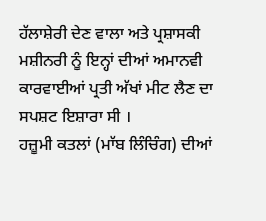ਹੱਲਾਸ਼ੇਰੀ ਦੇਣ ਵਾਲਾ ਅਤੇ ਪ੍ਰਸ਼ਾਸਕੀ ਮਸ਼ੀਨਰੀ ਨੂੰ ਇਨ੍ਹਾਂ ਦੀਆਂ ਅਮਾਨਵੀ ਕਾਰਵਾਈਆਂ ਪ੍ਰਤੀ ਅੱਖਾਂ ਮੀਟ ਲੈਣ ਦਾ ਸਪਸ਼ਟ ਇਸ਼ਾਰਾ ਸੀ ।
ਹਜ਼ੂਮੀ ਕਤਲਾਂ (ਮਾੱਬ ਲਿੰਚਿੰਗ) ਦੀਆਂ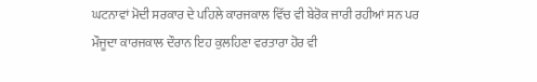ਘਟਨਾਵਾਂ ਮੋਦੀ ਸਰਕਾਰ ਦੇ ਪਹਿਲੇ ਕਾਰਜਕਾਲ ਵਿੱਚ ਵੀ ਬੇਰੋਕ ਜਾਰੀ ਰਹੀਆਂ ਸਨ ਪਰ ਮੌਜੂਦਾ ਕਾਰਜਕਾਲ ਦੌਰਾਨ ਇਹ ਕੁਲਹਿਣਾ ਵਰਤਾਰਾ ਹੋਰ ਵੀ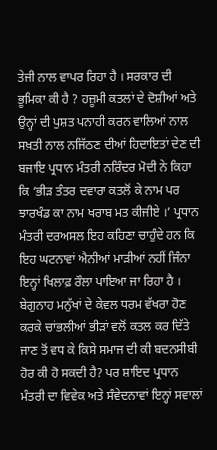ਤੇਜੀ ਨਾਲ ਵਾਪਰ ਰਿਹਾ ਹੈ । ਸਰਕਾਰ ਦੀ ਭੂਮਿਕਾ ਕੀ ਹੈ ? ਹਜ਼ੂਮੀ ਕਤਲਾਂ ਦੇ ਦੋਸ਼ੀਆਂ ਅਤੇ ਉਨ੍ਹਾਂ ਦੀ ਪੁਸ਼ਤ ਪਨਾਹੀ ਕਰਨ ਵਾਲਿਆਂ ਨਾਲ ਸਖ਼ਤੀ ਨਾਲ ਨਜਿੱਠਣ ਦੀਆਂ ਹਿਦਾਇਤਾਂ ਦੇਣ ਦੀ ਬਜਾਇ ਪ੍ਰਧਾਨ ਮੰਤਰੀ ਨਰਿੰਦਰ ਮੋਦੀ ਨੇ ਕਿਹਾ ਕਿ ‘ਭੀੜ ਤੰਤਰ ਦਵਾਰਾ ਕਤਲੋਂ ਕੇ ਨਾਮ ਪਰ ਝਾਰਖੰਡ ਕਾ ਨਾਮ ਖਰਾਬ ਮਤ ਕੀਜੀਏ ।’ ਪ੍ਰਧਾਨ ਮੰਤਰੀ ਦਰਅਸਲ ਇਹ ਕਹਿਣਾ ਚਾਹੁੰਦੇ ਹਨ ਕਿ ਇਹ ਘਟਨਾਵਾਂ ਐਨੀਆਂ ਮਾੜੀਆਂ ਨਹੀਂ ਜਿੰਨਾ ਇਨ੍ਹਾਂ ਖਿਲਾਫ਼ ਰੌਲਾ ਪਾਇਆ ਜਾ ਰਿਹਾ ਹੈ । ਬੇਗੁਨਾਹ ਮਨੁੱਖਾਂ ਦੇ ਕੇਵਲ ਧਰਮ ਵੱਖਰਾ ਹੋਣ ਕਰਕੇ ਚਾਂਭਲੀਆਂ ਭੀੜਾਂ ਵਲੋਂ ਕਤਲ ਕਰ ਦਿੱਤੇ ਜਾਣ ਤੋਂ ਵਧ ਕੇ ਕਿਸੇ ਸਮਾਜ ਦੀ ਕੀ ਬਦਨਸੀਬੀ ਹੋਰ ਕੀ ਹੋ ਸਕਦੀ ਹੈ? ਪਰ ਸ਼ਾਇਦ ਪ੍ਰਧਾਨ ਮੰਤਰੀ ਦਾ ਵਿਵੇਕ ਅਤੇ ਸੰਵੇਦਨਾਵਾਂ ਇਨ੍ਹਾਂ ਸਵਾਲਾਂ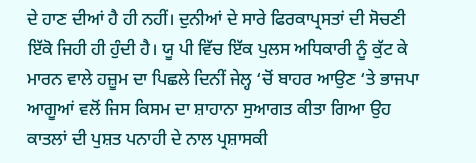ਦੇ ਹਾਣ ਦੀਆਂ ਹੈ ਹੀ ਨਹੀਂ। ਦੁਨੀਆਂ ਦੇ ਸਾਰੇ ਫਿਰਕਾਪ੍ਰਸਤਾਂ ਦੀ ਸੋਚਣੀ ਇੱਕੋ ਜਿਹੀ ਹੀ ਹੁੰਦੀ ਹੈ। ਯੂ ਪੀ ਵਿੱਚ ਇੱਕ ਪੁਲਸ ਅਧਿਕਾਰੀ ਨੂੰ ਕੁੱਟ ਕੇ ਮਾਰਨ ਵਾਲੇ ਹਜ਼ੂਮ ਦਾ ਪਿਛਲੇ ਦਿਨੀਂ ਜੇਲ੍ਹ ‘ਚੋਂ ਬਾਹਰ ਆਉਣ ‘ਤੇ ਭਾਜਪਾ ਆਗੂਆਂ ਵਲੋਂ ਜਿਸ ਕਿਸਮ ਦਾ ਸ਼ਾਹਾਨਾ ਸੁਆਗਤ ਕੀਤਾ ਗਿਆ ਉਹ ਕਾਤਲਾਂ ਦੀ ਪੁਸ਼ਤ ਪਨਾਹੀ ਦੇ ਨਾਲ ਪ੍ਰਸ਼ਾਸਕੀ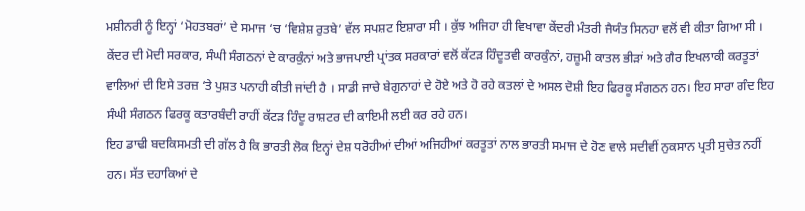ਮਸ਼ੀਨਰੀ ਨੂੰ ਇਨ੍ਹਾਂ ‘ਮੋਹਤਬਰਾਂ’ ਦੇ ਸਮਾਜ ‘ਚ ‘ਵਿਸ਼ੇਸ਼ ਰੁਤਬੇ’ ਵੱਲ ਸਪਸ਼ਟ ਇਸ਼ਾਰਾ ਸੀ । ਕੁੱਝ ਅਜਿਹਾ ਹੀ ਵਿਖਾਵਾ ਕੇਂਦਰੀ ਮੰਤਰੀ ਜੈਯੰਤ ਸਿਨਹਾ ਵਲੋਂ ਵੀ ਕੀਤਾ ਗਿਆ ਸੀ । ਕੇਂਦਰ ਦੀ ਮੋਦੀ ਸਰਕਾਰ, ਸੰਘੀ ਸੰਗਠਨਾਂ ਦੇ ਕਾਰਕੁੰਨਾਂ ਅਤੇ ਭਾਜਪਾਈ ਪ੍ਰਾਂਤਕ ਸਰਕਾਰਾਂ ਵਲੋਂ ਕੱਟੜ ਹਿੰਦੂਤਵੀ ਕਾਰਕੁੰਨਾਂ, ਹਜ਼ੂਮੀ ਕਾਤਲ ਭੀੜਾਂ ਅਤੇ ਗੈਰ ਇਖਲਾਕੀ ਕਰਤੂਤਾਂ ਵਾਲਿਆਂ ਦੀ ਇਸੇ ਤਰਜ਼ ‘ਤੇ ਪੁਸ਼ਤ ਪਨਾਹੀ ਕੀਤੀ ਜਾਂਦੀ ਹੈ । ਸਾਡੀ ਜਾਚੇ ਬੇਗੁਨਾਹਾਂ ਦੇ ਹੋਏ ਅਤੇ ਹੋ ਰਹੇ ਕਤਲਾਂ ਦੇ ਅਸਲ ਦੋਸ਼ੀ ਇਹ ਫਿਰਕੂ ਸੰਗਠਨ ਹਨ। ਇਹ ਸਾਰਾ ਗੰਦ ਇਹ ਸੰਘੀ ਸੰਗਠਨ ਫਿਰਕੂ ਕਤਾਰਬੰਦੀ ਰਾਹੀਂ ਕੱਟੜ ਹਿੰਦੂ ਰਾਸ਼ਟਰ ਦੀ ਕਾਇਮੀ ਲਈ ਕਰ ਰਹੇ ਹਨ।
ਇਹ ਡਾਢੀ ਬਦਕਿਸਮਤੀ ਦੀ ਗੱਲ ਹੈ ਕਿ ਭਾਰਤੀ ਲੋਕ ਇਨ੍ਹਾਂ ਦੇਸ਼ ਧਰੋਹੀਆਂ ਦੀਆਂ ਅਜਿਹੀਆਂ ਕਰਤੂਤਾਂ ਨਾਲ ਭਾਰਤੀ ਸਮਾਜ ਦੇ ਹੋਣ ਵਾਲੇ ਸਦੀਵੀਂ ਨੁਕਸਾਨ ਪ੍ਰਤੀ ਸੁਚੇਤ ਨਹੀਂ ਹਨ। ਸੱਤ ਦਹਾਕਿਆਂ ਦੇ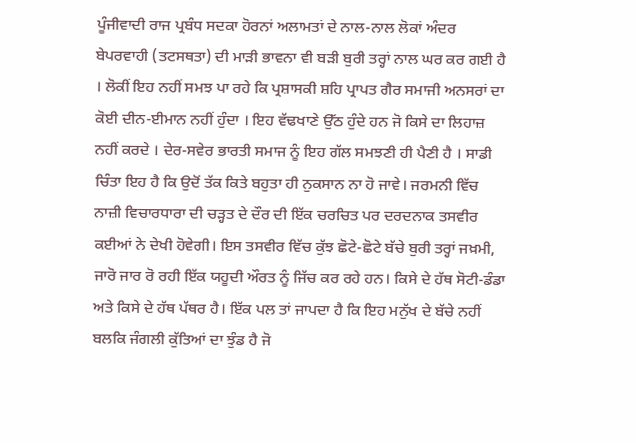ਪੂੰਜੀਵਾਦੀ ਰਾਜ ਪ੍ਰਬੰਧ ਸਦਕਾ ਹੋਰਨਾਂ ਅਲਾਮਤਾਂ ਦੇ ਨਾਲ-ਨਾਲ ਲੋਕਾਂ ਅੰਦਰ ਬੇਪਰਵਾਹੀ (ਤਟਸਥਤਾ) ਦੀ ਮਾੜੀ ਭਾਵਨਾ ਵੀ ਬੜੀ ਬੁਰੀ ਤਰ੍ਹਾਂ ਨਾਲ ਘਰ ਕਰ ਗਈ ਹੈ । ਲੋਕੀਂ ਇਹ ਨਹੀਂ ਸਮਝ ਪਾ ਰਹੇ ਕਿ ਪ੍ਰਸ਼ਾਸਕੀ ਸ਼ਹਿ ਪ੍ਰਾਪਤ ਗੈਰ ਸਮਾਜੀ ਅਨਸਰਾਂ ਦਾ ਕੋਈ ਦੀਨ-ਈਮਾਨ ਨਹੀਂ ਹੁੰਦਾ । ਇਹ ਵੱਢਖਾਣੇ ਉੱਠ ਹੁੰਦੇ ਹਨ ਜੋ ਕਿਸੇ ਦਾ ਲਿਹਾਜ਼ ਨਹੀਂ ਕਰਦੇ । ਦੇਰ-ਸਵੇਰ ਭਾਰਤੀ ਸਮਾਜ ਨੂੰ ਇਹ ਗੱਲ ਸਮਝਣੀ ਹੀ ਪੈਣੀ ਹੈ । ਸਾਡੀ ਚਿੰਤਾ ਇਹ ਹੈ ਕਿ ਉਦੋਂ ਤੱਕ ਕਿਤੇ ਬਹੁਤਾ ਹੀ ਨੁਕਸਾਨ ਨਾ ਹੋ ਜਾਵੇ। ਜਰਮਨੀ ਵਿੱਚ ਨਾਜ਼ੀ ਵਿਚਾਰਧਾਰਾ ਦੀ ਚੜ੍ਹਤ ਦੇ ਦੌਰ ਦੀ ਇੱਕ ਚਰਚਿਤ ਪਰ ਦਰਦਨਾਕ ਤਸਵੀਰ ਕਈਆਂ ਨੇ ਦੇਖੀ ਹੋਵੇਗੀ। ਇਸ ਤਸਵੀਰ ਵਿੱਚ ਕੁੱਝ ਛੋਟੇ-ਛੋਟੇ ਬੱਚੇ ਬੁਰੀ ਤਰ੍ਹਾਂ ਜਖ਼ਮੀ, ਜਾਰੋ ਜਾਰ ਰੋ ਰਹੀ ਇੱਕ ਯਹੂਦੀ ਔਰਤ ਨੂੰ ਜਿੱਚ ਕਰ ਰਹੇ ਹਨ। ਕਿਸੇ ਦੇ ਹੱਥ ਸੋਟੀ-ਡੰਡਾ ਅਤੇ ਕਿਸੇ ਦੇ ਹੱਥ ਪੱਥਰ ਹੈ। ਇੱਕ ਪਲ ਤਾਂ ਜਾਪਦਾ ਹੈ ਕਿ ਇਹ ਮਨੁੱਖ ਦੇ ਬੱਚੇ ਨਹੀਂ ਬਲਕਿ ਜੰਗਲੀ ਕੁੱਤਿਆਂ ਦਾ ਝੁੰਡ ਹੈ ਜੋ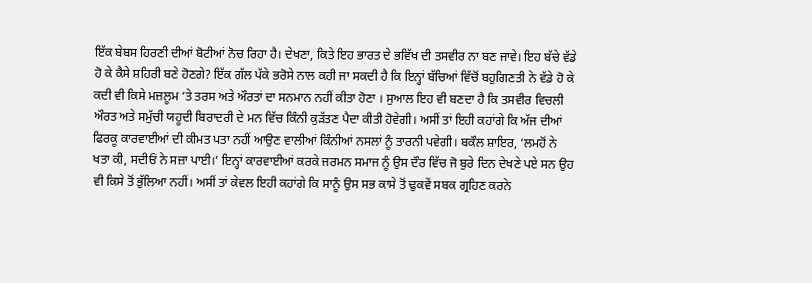ਇੱਕ ਬੇਬਸ ਹਿਰਣੀ ਦੀਆਂ ਬੋਟੀਆਂ ਨੋਚ ਰਿਹਾ ਹੈ। ਦੇਖਣਾ, ਕਿਤੇ ਇਹ ਭਾਰਤ ਦੇ ਭਵਿੱਖ ਦੀ ਤਸਵੀਰ ਨਾ ਬਣ ਜਾਵੇ। ਇਹ ਬੱਚੇ ਵੱਡੇ ਹੋ ਕੇ ਕੈਸੇ ਸ਼ਹਿਰੀ ਬਣੇ ਹੋਣਗੇ? ਇੱਕ ਗੱਲ ਪੱਕੇ ਭਰੋਸੇ ਨਾਲ ਕਹੀ ਜਾ ਸਕਦੀ ਹੈ ਕਿ ਇਨ੍ਹਾਂ ਬੱਚਿਆਂ ਵਿੱਚੋਂ ਬਹੁਗਿਣਤੀ ਨੇ ਵੱਡੇ ਹੋ ਕੇ ਕਦੀ ਵੀ ਕਿਸੇ ਮਜ਼ਲੂਮ ‘ਤੇ ਤਰਸ ਅਤੇ ਔਰਤਾਂ ਦਾ ਸਨਮਾਨ ਨਹੀਂ ਕੀਤਾ ਹੋਣਾ । ਸੁਆਲ ਇਹ ਵੀ ਬਣਦਾ ਹੈ ਕਿ ਤਸਵੀਰ ਵਿਚਲੀ ਔਰਤ ਅਤੇ ਸਮੁੱਚੀ ਯਹੂਦੀ ਬਿਰਾਦਰੀ ਦੇ ਮਨ ਵਿੱਚ ਕਿੰਨੀ ਕੁੜੱਤਣ ਪੈਦਾ ਕੀਤੀ ਹੋਵੇਗੀ। ਅਸੀਂ ਤਾਂ ਇਹੀ ਕਹਾਂਗੇ ਕਿ ਅੱਜ ਦੀਆਂ ਫਿਰਕੂ ਕਾਰਵਾਈਆਂ ਦੀ ਕੀਮਤ ਪਤਾ ਨਹੀਂ ਆਉਣ ਵਾਲੀਆਂ ਕਿੰਨੀਆਂ ਨਸਲਾਂ ਨੂੰ ਤਾਰਨੀ ਪਵੇਗੀ। ਬਕੌਲ ਸ਼ਾਇਰ, ‘ਲਮਹੋਂ ਨੇ ਖਤਾ ਕੀ, ਸਦੀਓਂ ਨੇ ਸਜ਼ਾ ਪਾਈ।’ ਇਨ੍ਹਾਂ ਕਾਰਵਾਈਆਂ ਕਰਕੇ ਜਰਮਨ ਸਮਾਜ ਨੂੰ ਉਸ ਦੌਰ ਵਿੱਚ ਜੋ ਬੁਰੇ ਦਿਨ ਦੇਖਣੇ ਪਏ ਸਨ ਉਹ ਵੀ ਕਿਸੇ ਤੋਂ ਭੁੱਲਿਆ ਨਹੀਂ। ਅਸੀਂ ਤਾਂ ਕੇਵਲ ਇਹੀ ਕਹਾਂਗੇ ਕਿ ਸਾਨੂੰ ਉਸ ਸਭ ਕਾਸੇ ਤੋਂ ਢੁਕਵੇਂ ਸਬਕ ਗ੍ਰਹਿਣ ਕਰਨੇ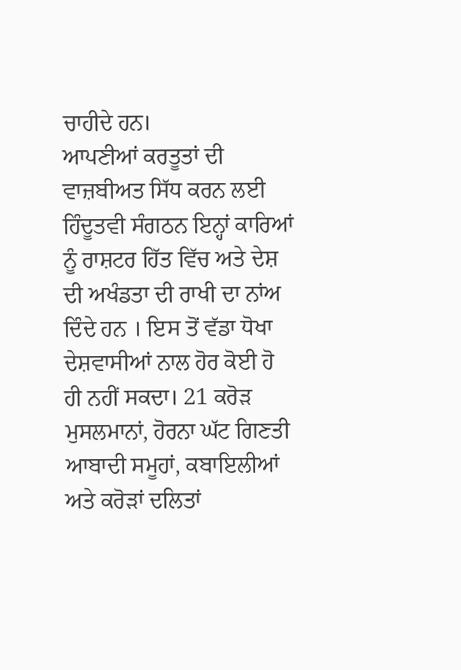ਚਾਹੀਦੇ ਹਨ।
ਆਪਣੀਆਂ ਕਰਤੂਤਾਂ ਦੀ ਵਾਜ਼ਬੀਅਤ ਸਿੱਧ ਕਰਨ ਲਈ ਹਿੰਦੂਤਵੀ ਸੰਗਠਨ ਇਨ੍ਹਾਂ ਕਾਰਿਆਂ ਨੂੰ ਰਾਸ਼ਟਰ ਹਿੱਤ ਵਿੱਚ ਅਤੇ ਦੇਸ਼ ਦੀ ਅਖੰਡਤਾ ਦੀ ਰਾਖੀ ਦਾ ਨਾਂਅ ਦਿੰਦੇ ਹਨ । ਇਸ ਤੋਂ ਵੱਡਾ ਧੋਖਾ ਦੇਸ਼ਵਾਸੀਆਂ ਨਾਲ ਹੋਰ ਕੋਈ ਹੋ ਹੀ ਨਹੀਂ ਸਕਦਾ। 21 ਕਰੋੜ ਮੁਸਲਮਾਨਾਂ, ਹੋਰਨਾ ਘੱਟ ਗਿਣਤੀ ਆਬਾਦੀ ਸਮੂਹਾਂ, ਕਬਾਇਲੀਆਂ ਅਤੇ ਕਰੋੜਾਂ ਦਲਿਤਾਂ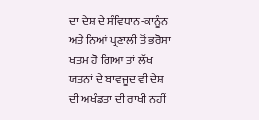ਦਾ ਦੇਸ਼ ਦੇ ਸੰਵਿਧਾਨ-ਕਾਨੂੰਨ ਅਤੇ ਨਿਆਂ ਪ੍ਰਣਾਲੀ ਤੋਂ ਭਰੋਸਾ ਖਤਮ ਹੋ ਗਿਆ ਤਾਂ ਲੱਖ ਯਤਨਾਂ ਦੇ ਬਾਵਜੂਦ ਵੀ ਦੇਸ਼ ਦੀ ਅਖੰਡਤਾ ਦੀ ਰਾਖੀ ਨਹੀਂ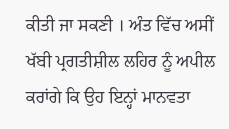ਕੀਤੀ ਜਾ ਸਕਣੀ । ਅੰਤ ਵਿੱਚ ਅਸੀਂ ਖੱਬੀ ਪ੍ਰਗਤੀਸ਼ੀਲ ਲਹਿਰ ਨੂੰ ਅਪੀਲ ਕਰਾਂਗੇ ਕਿ ਉਹ ਇਨ੍ਹਾਂ ਮਾਨਵਤਾ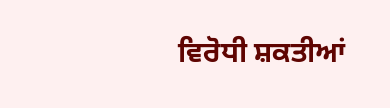ਵਿਰੋਧੀ ਸ਼ਕਤੀਆਂ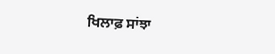ਖਿਲਾਫ਼ ਸਾਂਝਾ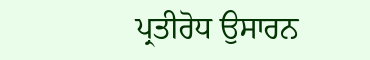ਪ੍ਰਤੀਰੋਧ ਉਸਾਰਨ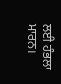ਲਈ ਹੰਭਲਾ ਮਾਰਨ।